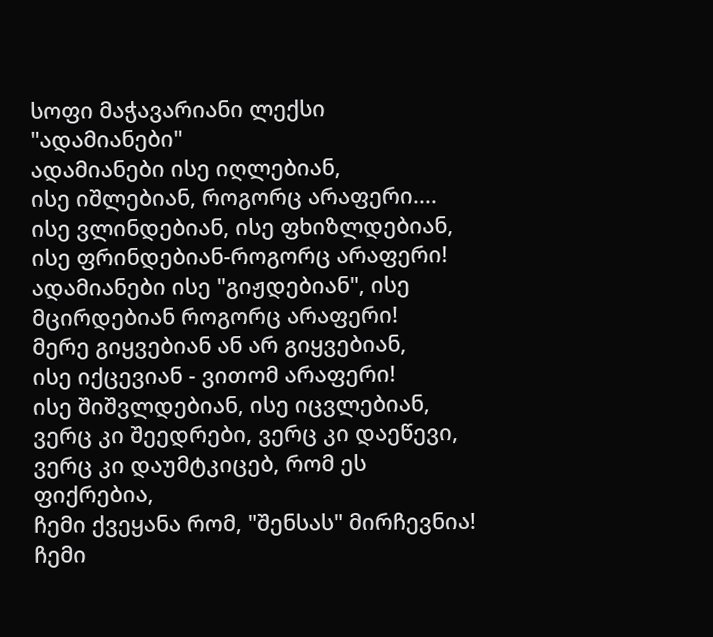სოფი მაჭავარიანი ლექსი "ადამიანები"
ადამიანები ისე იღლებიან,
ისე იშლებიან, როგორც არაფერი....
ისე ვლინდებიან, ისე ფხიზლდებიან,
ისე ფრინდებიან-როგორც არაფერი!
ადამიანები ისე "გიჟდებიან", ისე მცირდებიან როგორც არაფერი!
მერე გიყვებიან ან არ გიყვებიან,
ისე იქცევიან - ვითომ არაფერი!
ისე შიშვლდებიან, ისე იცვლებიან,
ვერც კი შეედრები, ვერც კი დაეწევი,
ვერც კი დაუმტკიცებ, რომ ეს ფიქრებია,
ჩემი ქვეყანა რომ, "შენსას" მირჩევნია!
ჩემი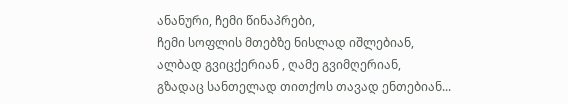ანანური, ჩემი წინაპრები,
ჩემი სოფლის მთებზე ნისლად იშლებიან,
ალბად გვიცქერიან , ღამე გვიმღერიან,
გზადაც სანთელად თითქოს თავად ენთებიან...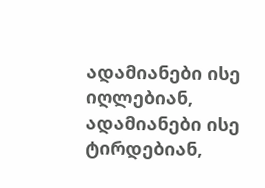ადამიანები ისე იღლებიან, ადამიანები ისე ტირდებიან,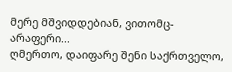მერე მშვიდდებიან, ვითომც-არაფერი...
ღმერთო, დაიფარე შენი საქრთველო,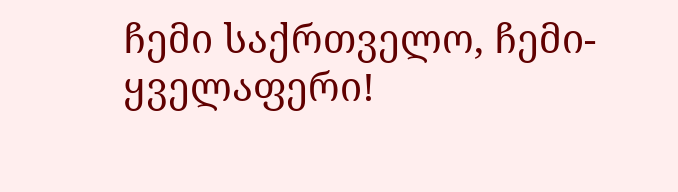ჩემი საქრთველო, ჩემი-ყველაფერი!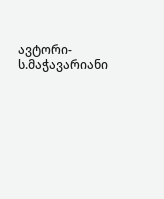ავტორი-ს.მაჭავარიანი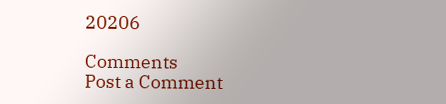20206

Comments
Post a Comment